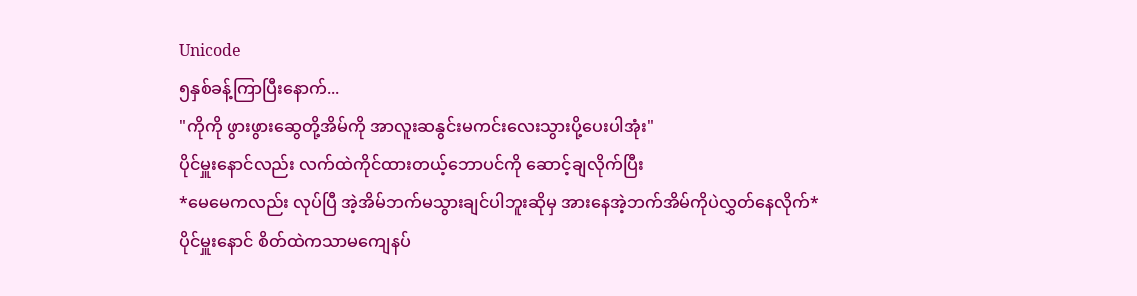Unicode
၅နှစ်ခန့်ကြာပြီးနောက်...
"ကိုကို ဖွားဖွားဆွေတို့အိမ်ကို အာလူးဆနွင်းမကင်းလေးသွားပို့ပေးပါအုံး"
ပိုင်မှူးနောင်လည်း လက်ထဲကိုင်ထားတယ့်ဘောပင်ကို ဆောင့်ချလိုက်ပြီး
*မေမေကလည်း လုပ်ပြီ အဲ့အိမ်ဘက်မသွားချင်ပါဘူးဆိုမှ အားနေအဲ့ဘက်အိမ်ကိုပဲလွှတ်နေလိုက်*
ပိုင်မှူးနောင် စိတ်ထဲကသာမကျေနပ်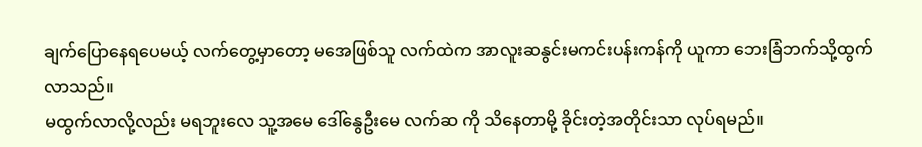ချက်ပြောနေရပေမယ့် လက်တွေ့မှာတော့ မအေဖြစ်သူ လက်ထဲက အာလူးဆနွင်းမကင်းပန်းကန်ကို ယူကာ ဘေးခြံဘက်သို့ထွက်လာသည်။
မထွက်လာလို့လည်း မရဘူးလေ သူ့အမေ ဒေါ်နွေဦးမေ လက်ဆ ကို သိနေတာမို့ ခိုင်းတဲ့အတိုင်းသာ လုပ်ရမည်။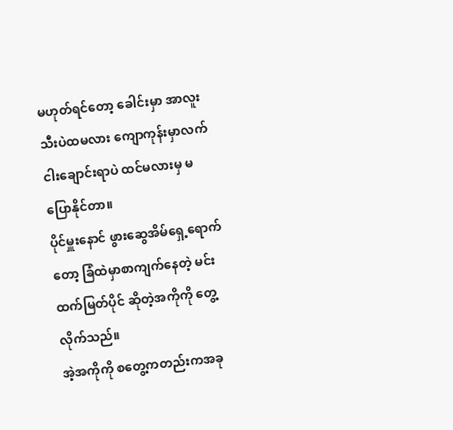မဟုတ်ရင်တော့ ခေါင်းမှာ အာလူးသီးပဲထမလား ကျောကုန်းမှာလက်ငါးချောင်းရာပဲ ထင်မလားမှ မပြောနိုင်တာ။
ပိုင်မှူးနောင် ဖွားဆွေအိမ်ရှေ့ရောက်တော့ ခြံထဲမှာစာကျက်နေတဲ့ မင်းထက်မြတ်ပိုင် ဆိုတဲ့အကိုကို တွေ့လိုက်သည်။
အဲ့အကိုကို စတွေ့ကတည်းကအခု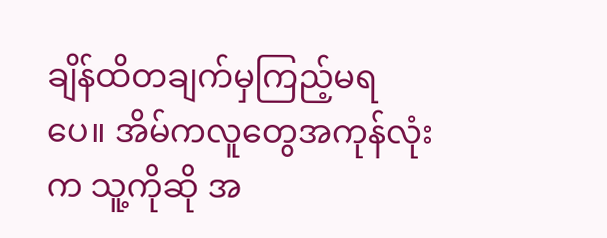ချိန်ထိတချက်မှကြည့်မရပေ။ အိမ်ကလူတွေအကုန်လုံးက သူ့ကိုဆို အ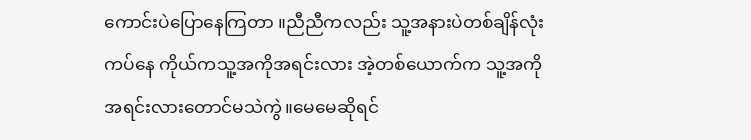ကောင်းပဲပြောနေကြတာ ။ညီညီကလည်း သူ့အနားပဲတစ်ချိန်လုံးကပ်နေ ကိုယ်ကသူ့အကိုအရင်းလား အဲ့တစ်ယောက်က သူ့အကိုအရင်းလားတောင်မသဲကွဲ။မေမေဆိုရင်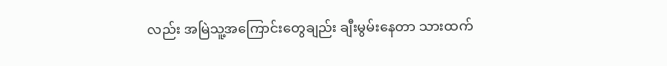လည်း အမြဲသူ့အကြောင်းတွေချည်း ချီးမွမ်းနေတာ သားထက်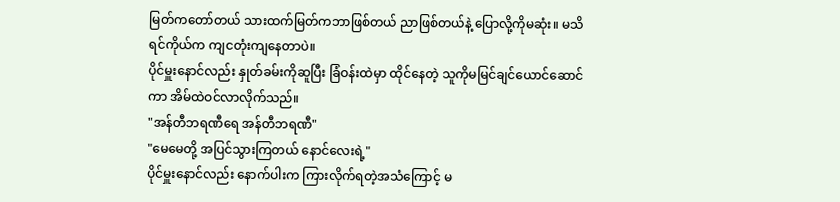မြတ်ကတော်တယ် သားထက်မြတ်ကဘာဖြစ်တယ် ညာဖြစ်တယ်နဲ့ ပြောလို့ကိုမဆုံး။ မသိရင်ကိုယ်က ကျငတုံးကျနေတာပဲ။
ပိုင်မှူးနောင်လည်း နှုတ်ခမ်းကိုဆူပြီး ခြံဝန်းထဲမှာ ထိုင်နေတဲ့ သူကိုမမြင်ချင်ယောင်ဆောင်ကာ အိမ်ထဲဝင်လာလိုက်သည်။
"အန်တီဘရဏီရေ အန်တီဘရဏီ"
"မေမေတို့ အပြင်သွားကြတယ် နောင်လေးရဲ့"
ပိုင်မှူးနောင်လည်း နောက်ပါးက ကြားလိုက်ရတဲ့အသံကြောင့် မ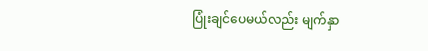ပြုံးချင်ပေမယ်လည်း မျက်နှာ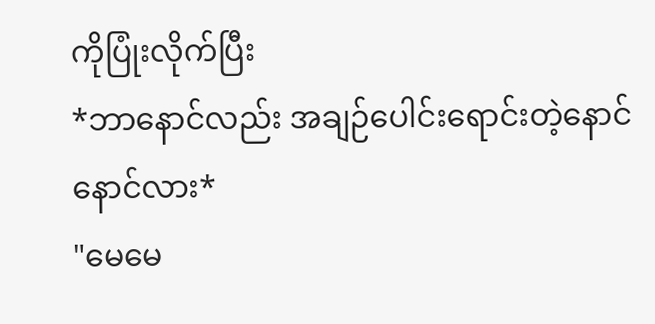ကိုပြုံးလိုက်ပြီး
*ဘာနောင်လည်း အချဉ်ပေါင်းရောင်းတဲ့နောင်နောင်လား*
"မေမေ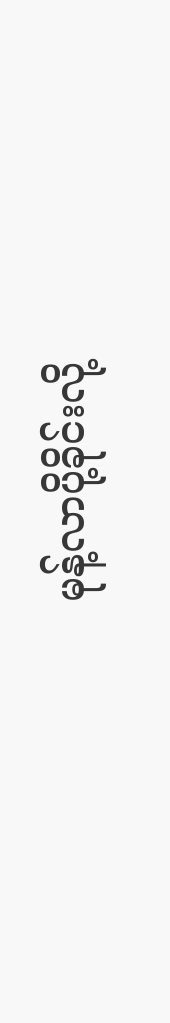မုန့်လာပို့ခိုင်းလို့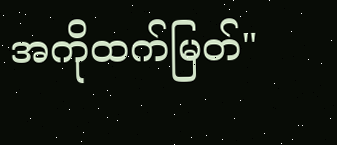အကိုထက်မြတ်"